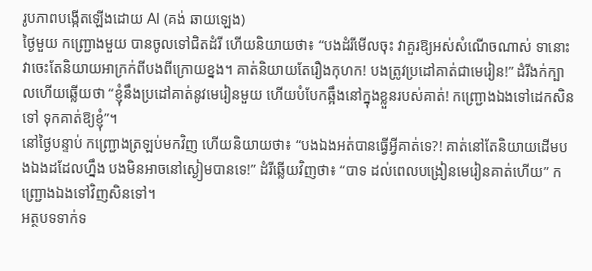រូបភាពបង្កើតឡើងដោយ AI (គង់ ឆាយឡេង)
ថ្ងៃមួយ កញ្ជ្រោងមួយ បានចូលទៅជិតដំរី ហើយនិយាយថា៖ “បងដំរីមើលចុះ វាគួរឱ្យអស់សំណើចណាស់ ទានោះវាចេះតែនិយាយអាក្រក់ពីបងពីក្រោយខ្នង។ គាត់និយាយតែរឿងកុហក! បងត្រូវប្រដៅគាត់ជាមេរៀន!” ដំរីងក់ក្បាលហើយឆ្លើយថា “ខ្ញុំនឹងប្រដៅគាត់នូវមេរៀនមួយ ហើយបំបែកឆ្អឹងនៅក្នុងខ្លួនរបស់គាត់! កញ្ជ្រោងឯងទៅដេកសិនទៅ ទុកគាត់ឱ្យខ្ញុំ”។
នៅថ្ងៃបន្ទាប់ កញ្ជ្រោងត្រឡប់មកវិញ ហើយនិយាយថា៖ “បងឯងអត់បានធ្វើអ្វីគាត់ទេ?! គាត់នៅតែនិយាយដើមបងឯងដដែលហ្នឹង បងមិនអាចនៅស្ងៀមបានទេ!” ដំរីឆ្លើយវិញថា៖ “បាទ ដល់ពេលបង្រៀនមេរៀនគាត់ហើយ” កញ្ជ្រោងឯងទៅវិញសិនទៅ។
អត្ថបទទាក់ទ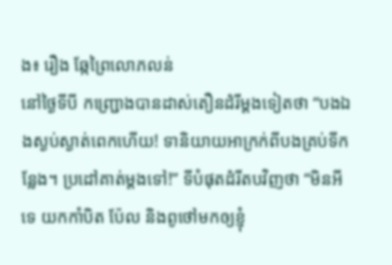ង៖ រឿង ឆ្កែព្រៃលោភលន់
នៅថ្ងៃទីបី កញ្ជ្រោងបានដាស់តឿនដំរីម្តងទៀតថា “បងឯងស្ងប់ស្ងាត់ពេកហើយ! ទានិយាយអាក្រក់ពីបងគ្រប់ទីកន្លែង។ ប្រដៅគាត់ម្តងទៅ!” ទីបំផុតដំរីតបវិញថា “មិនអីទេ យកកាំបិត ប៉ែល និងពូថៅមកឲ្យខ្ញុំ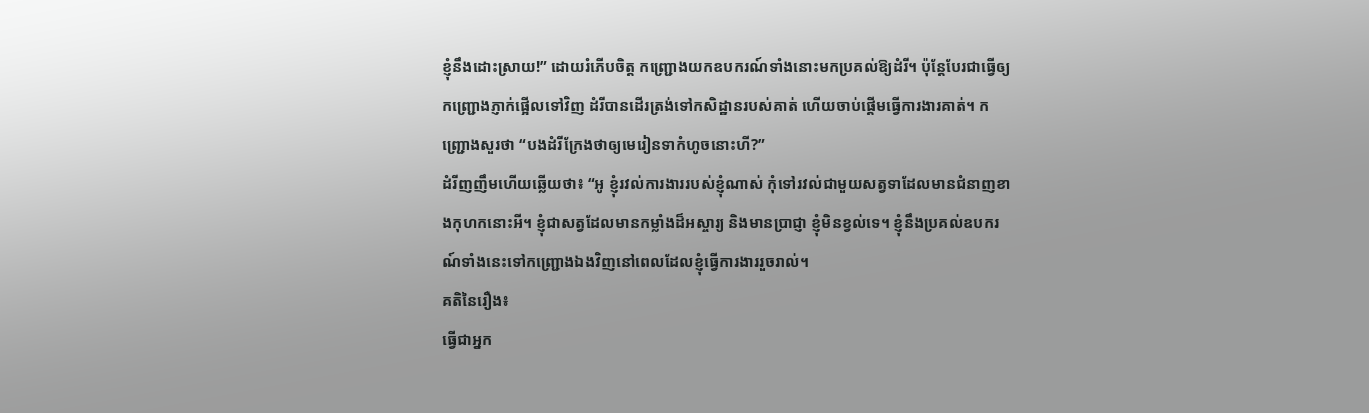ខ្ញុំនឹងដោះស្រាយ!” ដោយរំភើបចិត្ត កញ្ជ្រោងយកឧបករណ៍ទាំងនោះមកប្រគល់ឱ្យដំរី។ ប៉ុន្តែបែរជាធ្វើឲ្យកញ្ជ្រោងភ្ញាក់ផ្អើលទៅវិញ ដំរីបានដើរត្រង់ទៅកសិដ្ឋានរបស់គាត់ ហើយចាប់ផ្តើមធ្វើការងារគាត់។ កញ្ជ្រោងសួរថា “បងដំរីក្រែងថាឲ្យមេរៀនទាកំហូចនោះហី?”
ដំរីញញឹមហើយឆ្លើយថា៖ “អូ ខ្ញុំរវល់ការងាររបស់ខ្ញុំណាស់ កុំទៅរវល់ជាមួយសត្វទាដែលមានជំនាញខាងកុហកនោះអី។ ខ្ញុំជាសត្វដែលមានកម្លាំងដ៏អស្ចារ្យ និងមានប្រាជ្ញា ខ្ញុំមិនខ្វល់ទេ។ ខ្ញុំនឹងប្រគល់ឧបករណ៍ទាំងនេះទៅកញ្ជ្រោងឯងវិញនៅពេលដែលខ្ញុំធ្វើការងាររួចរាល់។
គតិនៃរឿង៖
ធ្វើជាអ្នក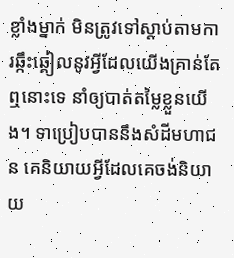ខ្លាំងម្នាក់ មិនត្រូវទៅស្តាប់តាមការឆ្កឹះឆ្គៀលនូវអ្វីដែលយើងគ្រាន់តែឮនោះទេ នាំឲ្យបាត់តម្លៃខ្លួនយើង។ ទាប្រៀបបាននឹងសំដីមហាជន គេនិយាយអ្វីដែលគេចង់និយាយ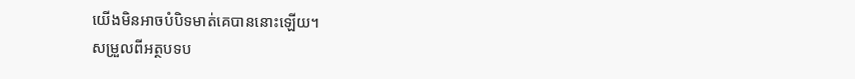យើងមិនអាចបំបិទមាត់គេបាននោះឡើយ។
សម្រួលពីអត្ថបទប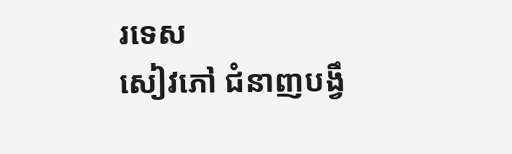រទេស
សៀវភៅ ជំនាញបង្វឹ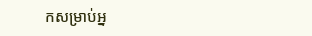កសម្រាប់អ្ន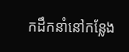កដឹកនាំនៅកន្លែង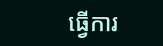ធ្វើការ